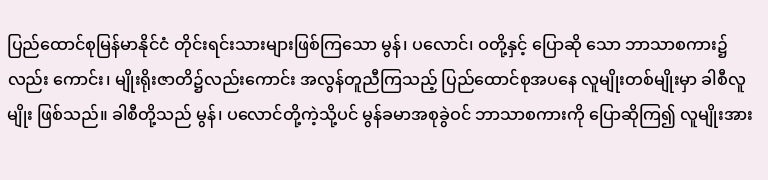ပြည်ထောင်စုမြန်မာနိုင်ငံ တိုင်းရင်းသားများဖြစ်ကြသော မွန်၊ ပလောင်၊ ဝတို့နှင့် ပြောဆို သော ဘာသာစကား၌ လည်း ကောင်း၊ မျိုးရိုးဇာတိ၌လည်းကောင်း အလွန်တူညီကြသည့် ပြည်ထောင်စုအပနေ လူမျိုးတစ်မျိုးမှာ ခါစီလူမျိုး ဖြစ်သည်။ ခါစီတို့သည် မွန်၊ ပလောင်တို့ကဲ့သို့ပင် မွန်ခမာအစုခွဲဝင် ဘာသာစကားကို ပြောဆိုကြ၍ လူမျိုးအား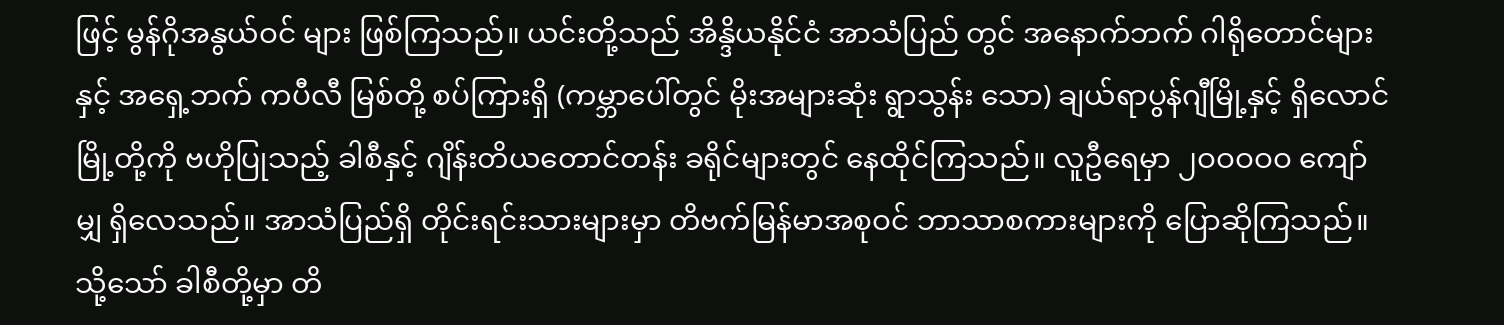ဖြင့် မွန်ဂိုအနွယ်ဝင် များ ဖြစ်ကြသည်။ ယင်းတို့သည် အိန္ဒိယနိုင်ငံ အာသံပြည် တွင် အနောက်ဘက် ဂါရိုတောင်များနှင့် အရှေ့ဘက် ကပီလီ မြစ်တို့ စပ်ကြားရှိ (ကမ္ဘာပေါ်တွင် မိုးအများဆုံး ရွာသွန်း သော) ချယ်ရာပွန်ဂျီမြို့နှင့် ရှိလောင်မြို့တို့ကို ဗဟိုပြုသည့် ခါစီနှင့် ဂျိန်းတိယတောင်တန်း ခရိုင်များတွင် နေထိုင်ကြသည်။ လူဦရေမှာ ၂ဝဝဝဝဝ ကျော်မျှ ရှိလေသည်။ အာသံပြည်ရှိ တိုင်းရင်းသားများမှာ တိဗက်မြန်မာအစုဝင် ဘာသာစကားများကို ပြောဆိုကြသည်။ သို့သော် ခါစီတို့မှာ တိ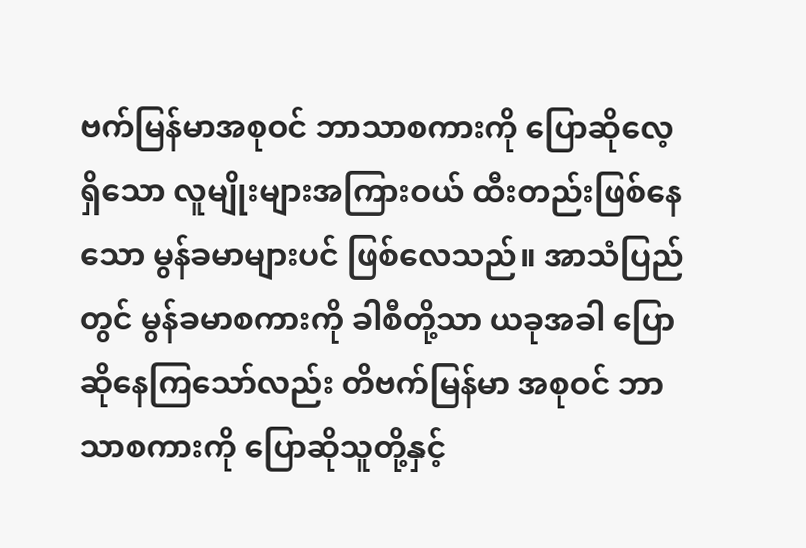ဗက်မြန်မာအစုဝင် ဘာသာစကားကို ပြောဆိုလေ့ရှိသော လူမျိုးများအကြားဝယ် ထီးတည်းဖြစ်နေသော မွန်ခမာများပင် ဖြစ်လေသည်။ အာသံပြည်တွင် မွန်ခမာစကားကို ခါစီတို့သာ ယခုအခါ ပြောဆိုနေကြသော်လည်း တိဗက်မြန်မာ အစုဝင် ဘာသာစကားကို ပြောဆိုသူတို့နှင့်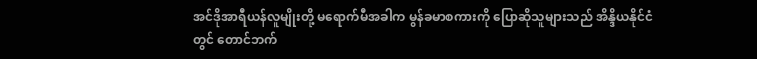အင်ဒိုအာရီယန်လူမျိုးတို့ မရောက်မီအခါက မွန်ခမာစကားကို ပြောဆိုသူများသည် အိန္ဒိယနိုင်ငံတွင် တောင်ဘက်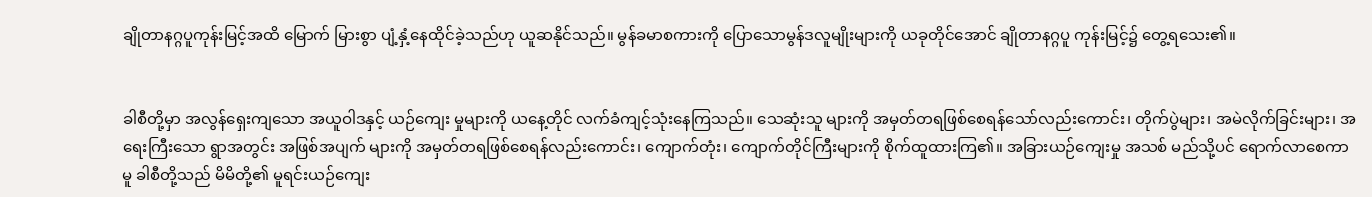ချိုတာနဂ္ဂပူကုန်းမြင့်အထိ မြောက် မြားစွာ ပျံ့နှံ့နေထိုင်ခဲ့သည်ဟု ယူဆနိုင်သည်။ မွန်ခမာစကားကို ပြောသောမွန်ဒလူမျိုးများကို ယခုတိုင်အောင် ချိုတာနဂ္ဂပူ ကုန်းမြင့်၌ တွေ့ရသေး၏။


ခါစီတို့မှာ အလွန်ရှေးကျသော အယူဝါဒနှင့် ယဉ်ကျေး မှုများကို ယနေ့တိုင် လက်ခံကျင့်သုံးနေကြသည်။ သေဆုံးသူ များကို အမှတ်တရဖြစ်စေရန်သော်လည်းကောင်း၊ တိုက်ပွဲများ၊ အမဲလိုက်ခြင်းများ၊ အရေးကြီးသော ရွာအတွင်း အဖြစ်အပျက် များကို အမှတ်တရဖြစ်စေရန်လည်းကောင်း၊ ကျောက်တုံး၊ ကျောက်တိုင်ကြီးများကို စိုက်ထူထားကြ၏။ အခြားယဉ်ကျေးမှု အသစ် မည်သို့ပင် ရောက်လာစေကာမူ ခါစီတို့သည် မိမိတို့၏ မူရင်းယဉ်ကျေး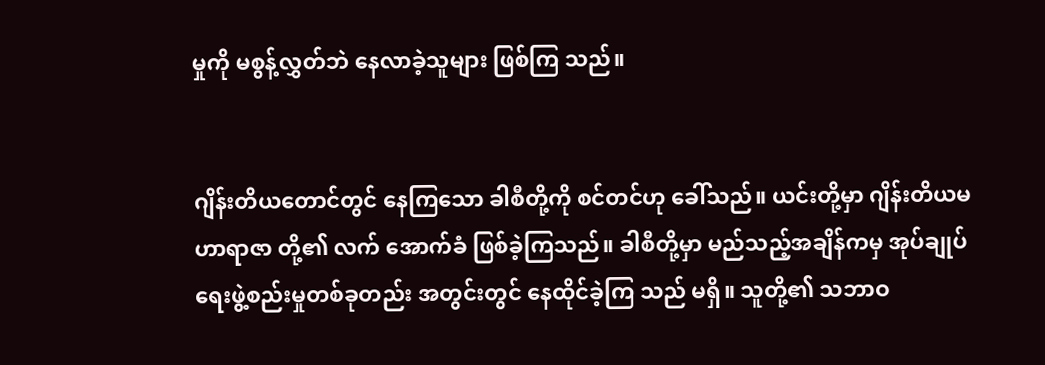မှုကို မစွန့်လွှတ်ဘဲ နေလာခဲ့သူများ ဖြစ်ကြ သည်။


ဂျိန်းတိယတောင်တွင် နေကြသော ခါစီတို့ကို စင်တင်ဟု ခေါ်သည်။ ယင်းတို့မှာ ဂျိန်းတိယမဟာရာဇာ တို့၏ လက် အောက်ခံ ဖြစ်ခဲ့ကြသည်။ ခါစီတို့မှာ မည်သည့်အချိန်ကမှ အုပ်ချုပ်ရေးဖွဲ့စည်းမှုတစ်ခုတည်း အတွင်းတွင် နေထိုင်ခဲ့ကြ သည် မရှိ။ သူတို့၏ သဘာဝ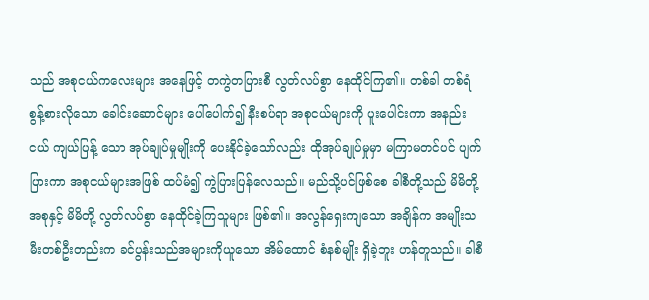သည် အစုငယ်ကလေးများ အနေဖြင့် တကွဲတပြားစီ လွတ်လပ်စွာ နေထိုင်ကြ၏။ တစ်ခါ တစ်ရံ စွန့်စားလိုသော ခေါင်းဆောင်များ ပေါ်ပေါက်၍ နီးစပ်ရာ အစုငယ်များကို ပူးပေါင်းကာ အနည်းငယ် ကျယ်ပြန့် သော အုပ်ချုပ်မှုမျိုးကို ပေးနိုင်ခဲ့သော်လည်း ထိုအုပ်ချုပ်မှုမှာ မကြာမတင်ပင် ပျက်ပြားကာ အစုငယ်များအဖြစ် ထပ်မံ၍ ကွဲပြားပြန်လေသည်။ မည်သို့ပင်ဖြစ်စေ ခါစီတို့သည် မိမိတို့ အစုနှင့် မိမိတို့ လွတ်လပ်စွာ နေထိုင်ခဲ့ကြသူများ ဖြစ်၏။ အလွန်ရှေးကျသော အချိန်က အမျိုးသမီးတစ်ဦးတည်းက ခင်ပွန်းသည်အများကိုယူသော အိမ်ထောင် စံနစ်မျိုး ရှိခဲ့ဘူး ဟန်တူသည်။ ခါစီ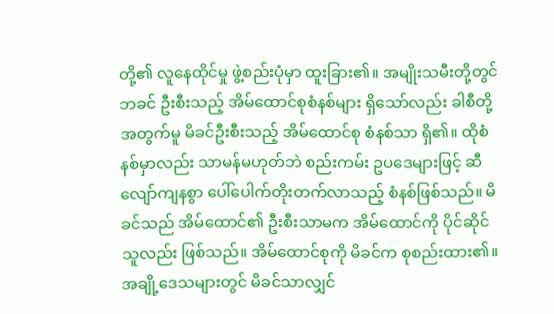တို့၏ လူနေထိုင်မှု ဖွဲ့စည်းပုံမှာ ထူးခြား၏။ အမျိုးသမီးတို့တွင် ဘခင် ဦးစီးသည့် အိမ်ထောင်စုစံနစ်များ ရှိသော်လည်း ခါစီတို့အတွက်မူ မိခင်ဦးစီးသည့် အိမ်ထောင်စု စံနစ်သာ ရှိ၏။ ထိုစံနစ်မှာလည်း သာမန်မဟုတ်ဘဲ စည်းကမ်း ဥပဒေများဖြင့် ဆီလျော်ကျနစွာ ပေါ်ပေါက်တိုးတက်လာသည့် စံနစ်ဖြစ်သည်။ မိခင်သည် အိမ်ထောင်၏ ဦးစီးသာမက အိမ်ထောင်ကို ပိုင်ဆိုင်သူလည်း ဖြစ်သည်။ အိမ်ထောင်စုကို မိခင်က စုစည်းထား၏။ အချို့ဒေသများတွင် မိခင်သာလျှင်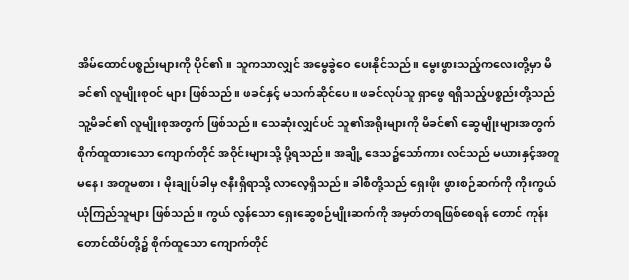အိမ်ထောင်ပစ္စည်းများကို ပိုင်၏။ သူကသာလျှင် အမွေခွဲဝေ ပေးနိုင်သည်။ မွေးဖွားသည့်ကလေးတို့မှာ မိခင်၏ လူမျိုးစုဝင် များ ဖြစ်သည်။ ဖခင်နှင့် မသက်ဆိုင်ပေ။ ဖခင်လုပ်သူ ရှာဖွေ ရရှိသည့်ပစ္စည်းတို့သည် သူ့မိခင်၏ လူမျိုးစုအတွက် ဖြစ်သည်။ သေဆုံးလျှင်ပင် သူ၏အရိုးများကို မိခင်၏ ဆွေမျိုးများအတွက် စိုက်ထူထားသော ကျောက်တိုင် အဝိုင်းများသို့ ပို့ရသည်။ အချို့ ဒေသ၌သော်ကား လင်သည် မယားနှင့်အတူမနေ၊ အတူမစား၊ မိုးချုပ်ခါမှ ဇနီးရှိရာသို့ လာလေ့ရှိသည်။ ခါစီတို့သည် ရှေးဖိုး ဖွားစဉ်ဆက်ကို ကိုးကွယ်ယုံကြည်သူများ ဖြစ်သည်။ ကွယ် လွန်သော ရှေးဆွေစဉ်မျိုးဆက်ကို အမှတ်တရဖြစ်စေရန် တောင် ကုန်း တောင်ထိပ်တို့၌ စိုက်ထူသော ကျောက်တိုင်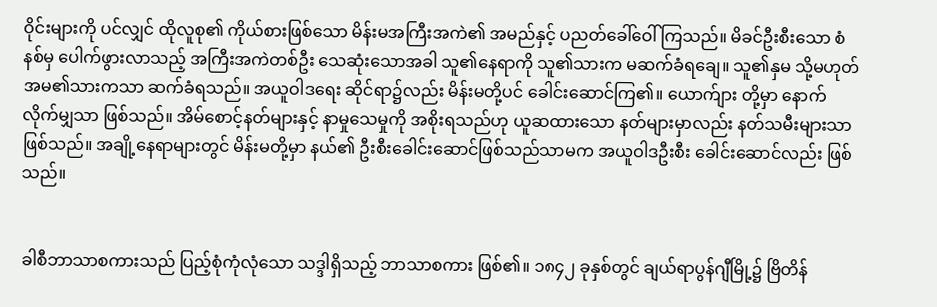ဝိုင်းများကို ပင်လျှင် ထိုလူစု၏ ကိုယ်စားဖြစ်သော မိန်းမအကြီးအကဲ၏ အမည်နှင့် ပညတ်ခေါ်ဝေါ်ကြသည်။ မိခင်ဦးစီးသော စံနစ်မှ ပေါက်ဖွားလာသည့် အကြီးအကဲတစ်ဦး သေဆုံးသောအခါ သူ၏နေရာကို သူ၏သားက မဆက်ခံရချေ။ သူ၏နှမ သို့မဟုတ် အမ၏သားကသာ ဆက်ခံရသည်။ အယူဝါဒရေး ဆိုင်ရာ၌လည်း မိန်းမတို့ပင် ခေါင်းဆောင်ကြ၏။ ယောက်ျား တို့မှာ နောက်လိုက်မျှသာ ဖြစ်သည်။ အိမ်စောင့်နတ်များနှင့် နာမှုသေမှုကို အစိုးရသည်ဟု ယူဆထားသော နတ်များမှာလည်း နတ်သမီးများသာ ဖြစ်သည်။ အချို့နေရာများတွင် မိန်းမတို့မှာ နယ်၏ ဦးစီးခေါင်းဆောင်ဖြစ်သည်သာမက အယူဝါဒဦးစီး ခေါင်းဆောင်လည်း ဖြစ်သည်။


ခါစီဘာသာစကားသည် ပြည့်စုံကုံလုံသော သဒ္ဒါရှိသည့် ဘာသာစကား ဖြစ်၏။ ၁၈၄၂ ခုနှစ်တွင် ချယ်ရာပွန်ဂျီမြို့၌ ဗြိတိန်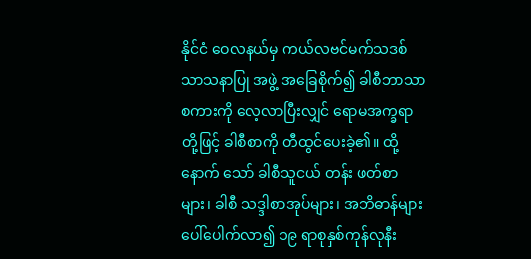နိုင်ငံ ဝေလနယ်မှ ကယ်လဗင်မက်သဒစ် သာသနာပြု အဖွဲ့ အခြေစိုက်၍ ခါစီဘာသာ စကားကို လေ့လာပြီးလျှင် ရောမအက္ခရာတို့ဖြင့် ခါစီစာကို တီထွင်ပေးခဲ့၏။ ထို့နောက် သော် ခါစီသူငယ် တန်း ဖတ်စာများ၊ ခါစီ သဒ္ဒါစာအုပ်များ၊ အဘိဓာန်များ ပေါ်ပေါက်လာ၍ ၁၉ ရာစုနှစ်ကုန်လုနီး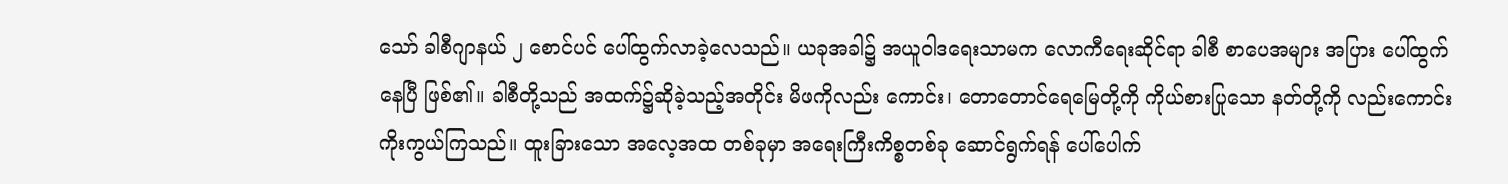သော် ခါစီဂျာနယ် ၂ စောင်ပင် ပေါ်ထွက်လာခဲ့လေသည်။ ယခုအခါ၌ အယူဝါဒရေးသာမက လောကီရေးဆိုင်ရာ ခါစီ စာပေအများ အပြား ပေါ်ထွက်နေပြီ ဖြစ်၏။ ခါစီတို့သည် အထက်၌ဆိုခဲ့သည့်အတိုင်း မိဖကိုလည်း ကောင်း၊ တောတောင်ရေမြေတို့ကို ကိုယ်စားပြုသော နတ်တို့ကို လည်းကောင်း ကိုးကွယ်ကြသည်။ ထူးခြားသော အလေ့အထ တစ်ခုမှာ အရေးကြီးကိစ္စတစ်ခု ဆောင်ရွက်ရန် ပေါ်ပေါက်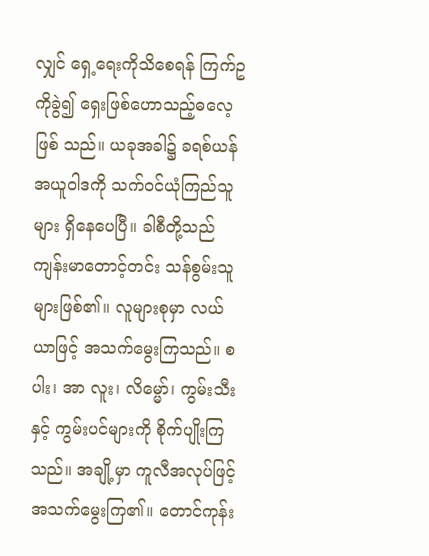လျှင် ရှေ့ရေးကိုသိစေရန် ကြက်ဥကိုခွဲ၍ ရှေးဖြစ်ဟောသည့်ဓလေ့ ဖြစ် သည်။ ယခုအခါ၌ ခရစ်ယန်အယူဝါဒကို သက်ဝင်ယုံကြည်သူ များ ရှိနေပေပြီ။ ခါစီတို့သည် ကျန်းမာတောင့်တင်း သန်စွမ်းသူများဖြစ်၏။ လူများစုမှာ လယ်ယာဖြင့် အသက်မွေးကြသည်။ စပါး၊ အာ လူး၊ လိမ္မော်၊ ကွမ်းသီးနှင့် ကွမ်းပင်များကို စိုက်ပျိုးကြသည်။ အချို့မှာ ကူလီအလုပ်ဖြင့် အသက်မွေးကြ၏။ တောင်ကုန်း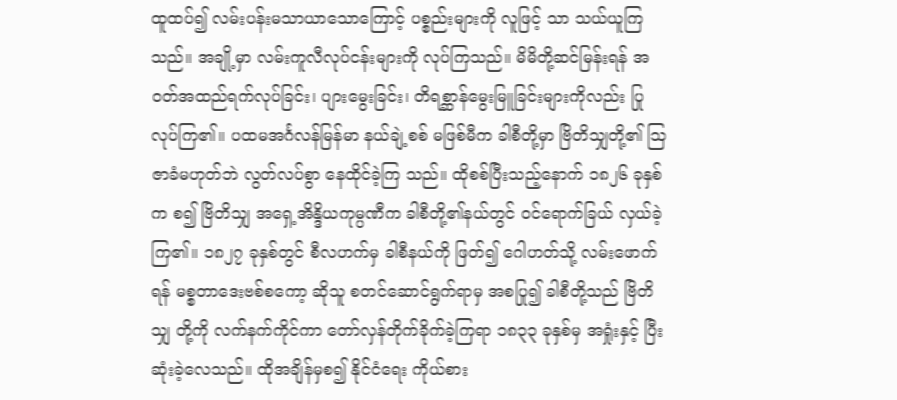ထူထပ်၍ လမ်းပန်းမသာယာသောကြောင့် ပစ္စည်းများကို လူဖြင့် သာ သယ်ယူကြသည်။ အချို့မှာ လမ်းကူလီလုပ်ငန်းများကို လုပ်ကြသည်။ မိမိတို့ဆင်မြန်းရန် အဝတ်အထည်ရက်လုပ်ခြင်း၊ ပျားမွေးခြင်း၊ တိရစ္ဆာန်မွေးမြူခြင်းများကိုလည်း ပြုလုပ်ကြ၏။ ပထမအင်္ဂလန်မြန်မာ နယ်ချဲ့စစ် မဖြစ်မီက ခါစီတို့မှာ ဗြိတိသျှတို့၏ ဩဇာခံမဟုတ်ဘဲ လွတ်လပ်စွာ နေထိုင်ခဲ့ကြ သည်။ ထိုစစ်ပြီးသည့်နောက် ၁၈၂၆ ခုနှစ်က စ၍ ဗြိတိသျှ အရှေ့အိန္ဒိယကုမ္ပဏီက ခါစီတို့၏နယ်တွင် ဝင်ရောက်ခြယ် လှယ်ခဲ့ကြ၏။ ၁၈၂၇ ခုနှစ်တွင် စီလဟက်မှ ခါစီနယ်ကို ဖြတ်၍ ဂေါဟတ်သို့ လမ်းဖောက်ရန် မစ္စတာဒေးဗစ်စကော့ ဆိုသူ စတင်ဆောင်ရွက်ရာမှ အစပြု၍ ခါစီတို့သည် ဗြိတိသျှ တို့ကို လက်နက်ကိုင်ကာ တော်လှန်တိုက်ခိုက်ခဲ့ကြရာ ၁၈၃၃ ခုနှစ်မှ အရှုံးနှင့် ပြီးဆုံးခဲ့လေသည်။ ထိုအချိန်မှစ၍ နိုင်ငံရေး ကိုယ်စား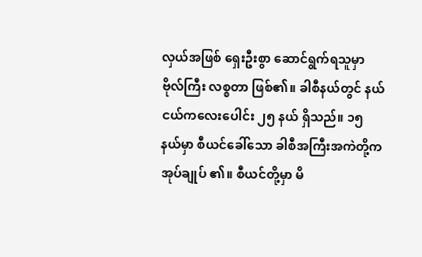လှယ်အဖြစ် ရှေးဦးစွာ ဆောင်ရွက်ရသူမှာ ဗိုလ်ကြီး လစ္စတာ ဖြစ်၏။ ခါစီနယ်တွင် နယ်ငယ်ကလေးပေါင်း ၂၅ နယ် ရှိသည်။ ၁၅ နယ်မှာ စီယင်ခေါ်သော ခါစီအကြီးအကဲတို့က အုပ်ချုပ် ၏။ စီယင်တို့မှာ မိ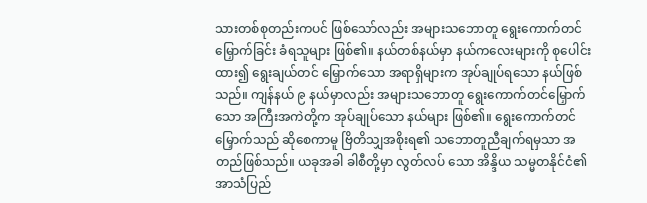သားတစ်စုတည်းကပင် ဖြစ်သော်လည်း အများသဘောတူ ရွေးကောက်တင်မြှောက်ခြင်း ခံရသူများ ဖြစ်၏။ နယ်တစ်နယ်မှာ နယ်ကလေးများကို စုပေါင်းထား၍ ရွေးချယ်တင် မြှောက်သော အရာရှိများက အုပ်ချုပ်ရသော နယ်ဖြစ်သည်။ ကျန်နယ် ၉ နယ်မှာလည်း အများသဘောတူ ရွေးကောက်တင်မြှောက်သော အကြီးအကဲတို့က အုပ်ချုပ်သော နယ်များ ဖြစ်၏။ ရွေးကောက်တင်မြှောက်သည် ဆိုစေကာမူ ဗြိတိသျှအစိုးရ၏ သဘောတူညီချက်ရမှသာ အတည်ဖြစ်သည်။ ယခုအခါ ခါစီတို့မှာ လွတ်လပ် သော အိန္ဒိယ သမ္မတနိုင်ငံ၏ အာသံပြည်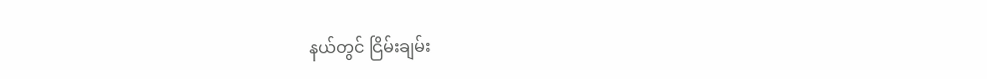နယ်တွင် ငြိမ်းချမ်း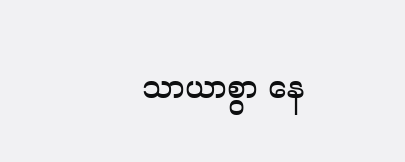သာယာစွာ နေ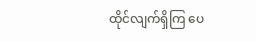ထိုင်လျက်ရှိကြ ပေ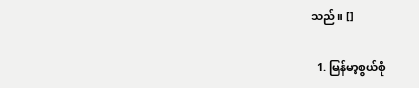သည်။ []

  1. မြန်မာ့စွယ်စုံ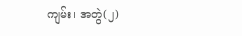ကျမ်း၊ အတွဲ(၂)